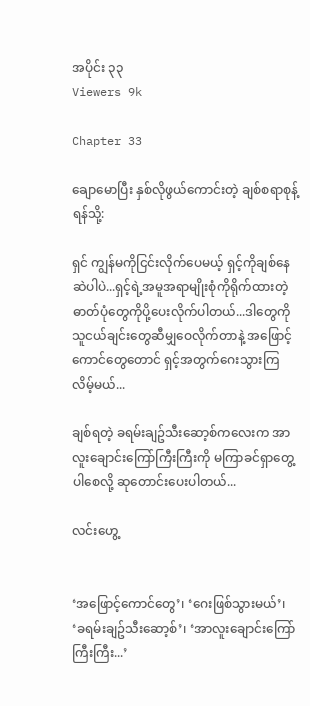အပိုင်း ၃၃
Viewers 9k

Chapter 33

ချောမောပြီး နှစ်လိုဖွယ်ကောင်းတဲ့ ချစ်စရာစုန့်ရန်သို့:

ရှင် ကျွန်မကိုငြင်းလိုက်ပေမယ့် ရှင့်ကိုချစ်နေဆဲပါပဲ...ရှင့်ရဲ့အမူအရာမျိုးစုံကိုရိုက်ထားတဲ့ ဓာတ်ပုံတွေကိုပို့ပေးလိုက်ပါတယ်...ဒါတွေကို သူငယ်ချင်းတွေဆီမျှဝေလိုက်တာနဲ့ အဖြောင့်ကောင်တွေတောင် ရှင့်အတွက်ဂေးသွားကြလိမ့်မယ်...

ချစ်ရတဲ့ ခရမ်းချဥ်သီးဆော့စ်ကလေးက အာလူးချောင်းကြော်ကြီးကြီးကို မကြာခင်ရှာတွေ့ပါစေလို့ ဆုတောင်းပေးပါတယ်...

လင်းဟွေ့


‘အဖြောင့်ကောင်တွေ’၊ ‘ဂေးဖြစ်သွားမယ်’၊ ‘ခရမ်းချဥ်သီးဆော့စ်’၊ ‘အာလူးချောင်းကြော်ကြီးကြီး...’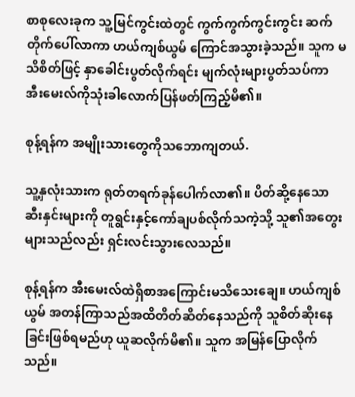စာစုလေးခုက သူ့မြင်ကွင်းထဲတွင် ကွက်ကွက်ကွင်းကွင်း ဆက်တိုက်ပေါ်လာကာ ဟယ်ကျစ်ယွမ် ကြောင်အသွားခဲ့သည်။ သူက မသိစိတ်ဖြင့် နှာခေါင်းပွတ်လိုက်ရင်း မျက်လုံးများပွတ်သပ်ကာ အီးမေးလ်ကိုသုံးခါလောက်ပြန်ဖတ်ကြည့်မိ၏။

စုန့်ရန်က အမျိုးသားတွေကိုသဘောကျတယ်.

သူ့နှလုံးသားက ရုတ်တရက်ခုန်ပေါက်လာ၏။ ပိတ်ဆို့နေသောဆီးနှင်းများကို တူရွင်းနှင့်ကော်ချပစ်လိုက်သကဲ့သို့ သူ၏အတွေးများသည်လည်း ရှင်းလင်းသွားလေသည်။

စုန့်ရန်က အီးမေးလ်ထဲရှိစာအကြောင်းမသိသေးချေ။ ဟယ်ကျစ်ယွမ် အတန်ကြာသည်အထိတိတ်ဆိတ်နေသည်ကို သူစိတ်ဆိုးနေခြင်းဖြစ်ရမည်ဟု ယူဆလိုက်မိ၏။ သူက အမြန်ပြောလိုက်သည်။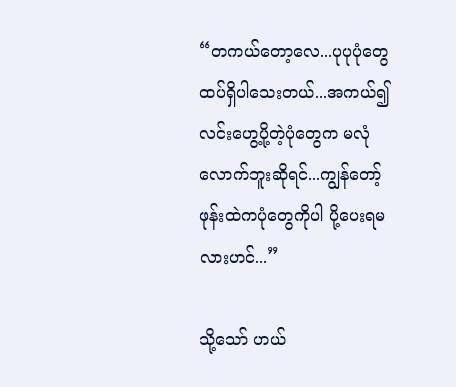“တကယ်တော့လေ...ပုပုပုံတွေထပ်ရှိပါသေးတယ်...အကယ်၍လင်းဟွေ့ပို့တဲ့ပုံတွေက မလုံလောက်ဘူးဆိုရင်...ကျွန်တော့်ဖုန်းထဲကပုံတွေကိုပါ ပို့ပေးရမလားဟင်...”

သို့သော် ဟယ်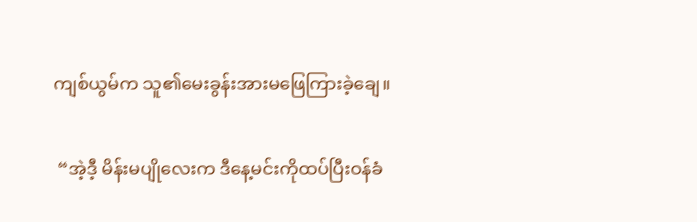ကျစ်ယွမ်က သူ၏မေးခွန်းအားမဖြေကြားခဲ့ချေ။

 “အဲ့ဒီ့ မိန်းမပျိုလေးက ဒီနေ့မင်းကိုထပ်ပြီးဝန်ခံ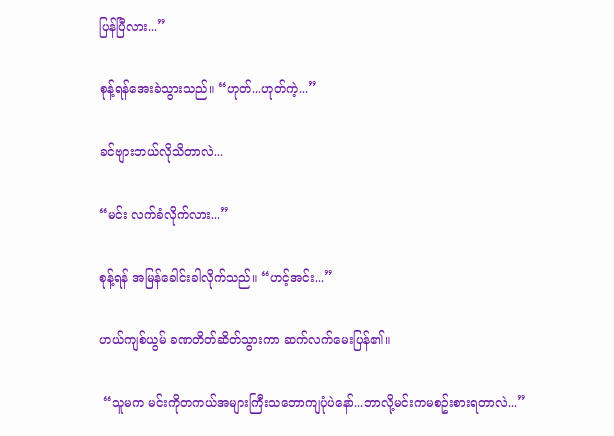ပြန်ပြီလား...”

စုန့်ရန်အေးခဲသွားသည်။ “ဟုတ်...ဟုတ်ကဲ့...”

ခင်ဗျားဘယ်လိုသိတာလဲ...

“မင်း လက်ခံလိုက်လား...”

စုန့်ရန် အမြန်ခေါင်းခါလိုက်သည်။ “ဟင့်အင်း...”

ဟယ်ကျစ်ယွမ် ခဏတိတ်ဆိတ်သွားကာ ဆက်လက်မေးပြန်၏။

 “သူမက မင်းကိုတကယ်အများကြီးသဘောကျပုံပဲနော်...ဘာလို့မင်းကမစဥ်းစားရတာလဲ...”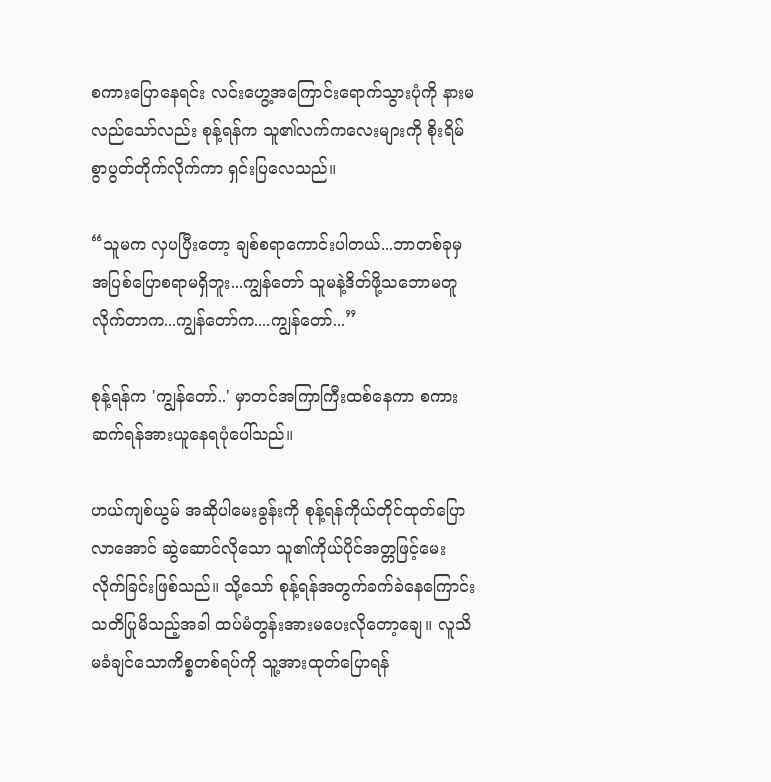စကားပြောနေရင်း လင်းဟွေ့အကြောင်းရောက်သွားပုံကို နားမလည်သော်လည်း စုန့်ရန်က သူ၏လက်ကလေးများကို စိုးရိမ်စွာပွတ်တိုက်လိုက်ကာ ရှင်းပြလေသည်။

“သူမက လှပပြီးတော့ ချစ်စရာကောင်းပါတယ်...ဘာတစ်ခုမှအပြစ်ပြောစရာမရှိဘူး...ကျွန်တော် သူမနဲ့ဒိတ်ဖို့သဘောမတူလိုက်တာက...ကျွန်တော်က....ကျွန်တော်...”

စုန့်ရန်က 'ကျွန်တော်..' မှာတင်အကြာကြီးထစ်နေကာ စကားဆက်ရန်အားယူနေရပုံပေါ်သည်။

ဟယ်ကျစ်ယွမ် အဆိုပါမေးခွန်းကို စုန့်ရန်ကိုယ်တိုင်ထုတ်ပြောလာအောင် ဆွဲဆောင်လိုသော သူ၏ကိုယ်ပိုင်အတ္တဖြင့်မေးလိုက်ခြင်းဖြစ်သည်။ သို့သော် စုန့်ရန်အတွက်ခက်ခဲနေကြောင်း သတိပြုမိသည့်အခါ ထပ်မံတွန်းအားမပေးလိုတော့ချေ။ လူသိမခံချင်သောကိစ္စတစ်ရပ်ကို သူ့အားထုတ်ပြောရန်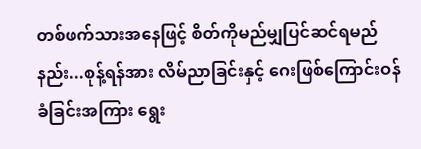တစ်ဖက်သားအနေဖြင့် စိတ်ကိုမည်မျှပြင်ဆင်ရမည်နည်း...စုန့်ရန်အား လိမ်ညာခြင်းနှင့် ဂေးဖြစ်ကြောင်းဝန်ခံခြင်းအကြား ရွေး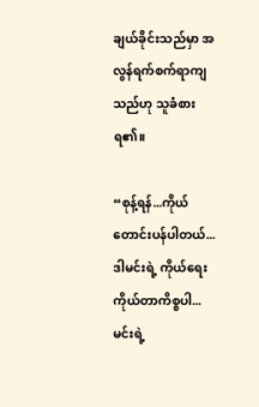ချယ်ခိုင်းသည်မှာ အလွန်ရက်စက်ရာကျသည်ဟု သူခံစားရ၏။

“စုန့်ရန်...ကိုယ်တောင်းပန်ပါတယ်...ဒါမင်းရဲ့ ကိုယ်ရေးကိုယ်တာကိစ္စပါ...မင်းရဲ့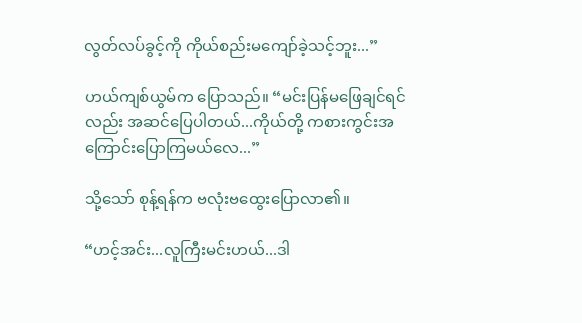လွတ်လပ်ခွင့်ကို ကိုယ်စည်းမကျော်ခဲ့သင့်ဘူး...”

ဟယ်ကျစ်ယွမ်က ပြောသည်။ “မင်းပြန်မဖြေချင်ရင်လည်း အဆင်ပြေပါတယ်...ကိုယ်တို့ ကစားကွင်းအကြောင်းပြောကြမယ်လေ...”

သို့သော် စုန့်ရန်က ဗလုံးဗထွေးပြောလာ၏။

“ဟင့်အင်း...လူကြီးမင်းဟယ်...ဒါ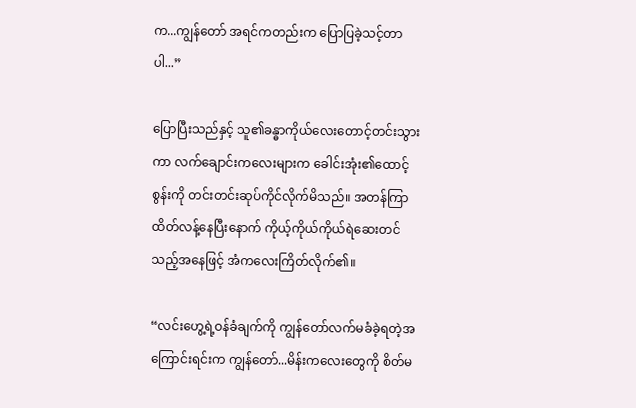က...ကျွန်တော် အရင်ကတည်းက ပြောပြခဲ့သင့်တာပါ...”

ပြောပြီးသည်နှင့် သူ၏ခန္ဓာကိုယ်လေးတောင့်တင်းသွားကာ လက်ချောင်းကလေးများက ခေါင်းအုံး၏ထောင့်စွန်းကို တင်းတင်းဆုပ်ကိုင်လိုက်မိသည်။ အတန်ကြာထိတ်လန့်နေပြီးနောက် ကိုယ့်ကိုယ်ကိုယ်ရဲဆေးတင်သည့်အနေဖြင့် အံကလေးကြိတ်လိုက်၏။

“လင်းဟွေ့ရဲ့ဝန်ခံချက်ကို ကျွန်တော်လက်မခံခဲ့ရတဲ့အကြောင်းရင်းက ကျွန်တော်...မိန်းကလေးတွေကို စိတ်မ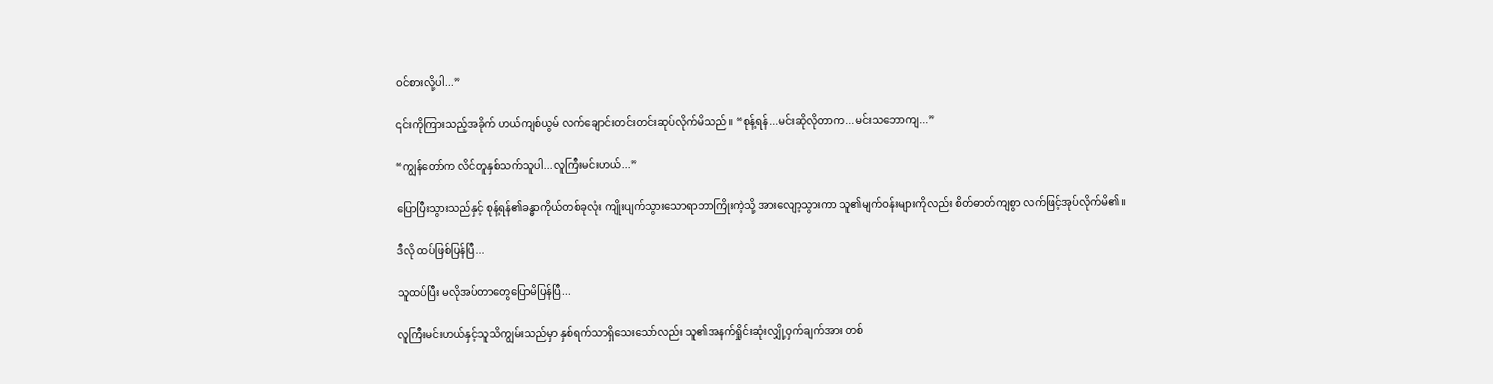ဝင်စားလို့ပါ...”

၎င်းကိုကြားသည့်အခိုက် ဟယ်ကျစ်ယွမ် လက်ချောင်းတင်းတင်းဆုပ်လိုက်မိသည်။ “စုန့်ရန်...မင်းဆိုလိုတာက...မင်းသဘောကျ...”

“ကျွန်တော်က လိင်တူနှစ်သက်သူပါ...လူကြီးမင်းဟယ်...”

ပြောပြီးသွားသည်နှင့် စုန့်ရန်၏ခန္ဓာကိုယ်တစ်ခုလုံး ကျိုးပျက်သွားသောရာဘာကြိုးကဲ့သို့ အားလျော့သွားကာ သူ၏မျက်ဝန်းများကိုလည်း စိတ်ဓာတ်ကျစွာ လက်ဖြင့်အုပ်လိုက်မိ၏။

ဒီလို ထပ်ဖြစ်ပြန်ပြီ...

သူထပ်ပြီး မလိုအပ်တာတွေပြောမိပြန်ပြီ...

လူကြီးမင်းဟယ်နှင့်သူသိကျွမ်းသည်မှာ နှစ်ရက်သာရှိသေးသော်လည်း သူ၏အနက်ရှိုင်းဆုံးလျှို့ဝှက်ချက်အား တစ်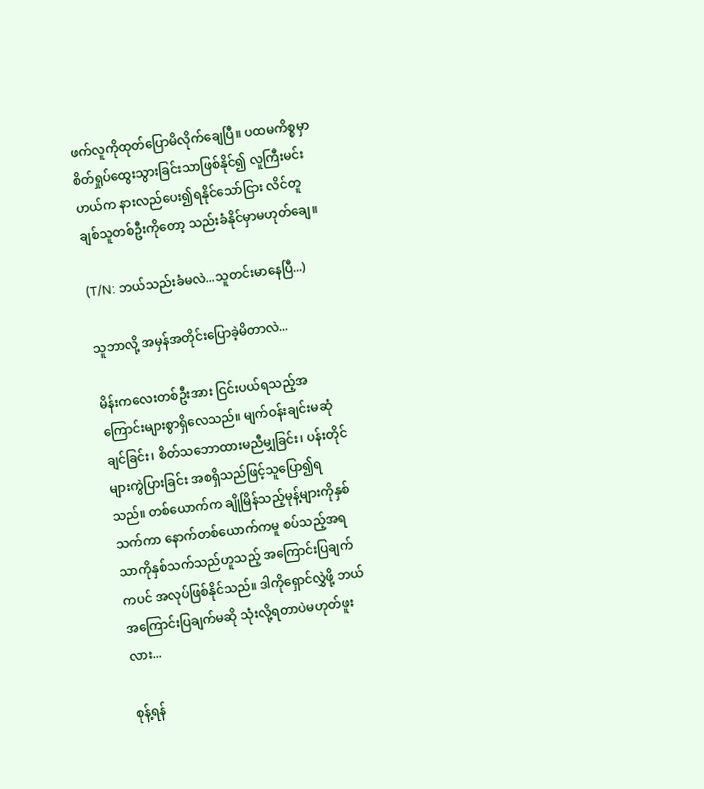ဖက်လူကိုထုတ်ပြောမိလိုက်ချေပြီ။ ပထမကိစ္စမှာ စိတ်ရှုပ်ထွေးသွားခြင်းသာဖြစ်နိုင်၍ လူကြီးမင်းဟယ်က နားလည်ပေး၍ရနိုင်သော်ငြား လိင်တူချစ်သူတစ်ဦးကိုတော့ သည်းခံနိုင်မှာမဟုတ်ချေ။

(T/N: ဘယ်သည်းခံမလဲ...သူတင်းမာနေပြီ...)

သူဘာလို့ အမှန်အတိုင်းပြောခဲ့မိတာလဲ...

မိန်းကလေးတစ်ဦးအား ငြင်းပယ်ရသည့်အကြောင်းများစွာရှိလေသည်။ မျက်ဝန်းချင်းမဆုံချင်ခြင်း၊ စိတ်သဘောထားမညီမျှခြင်း၊ ပန်းတိုင်များကွဲပြားခြင်း အစရှိသည်ဖြင့်သူပြော၍ရသည်။ တစ်ယောက်က ချိုမြိန်သည့်မုန့်များကိုနှစ်သက်ကာ နောက်တစ်ယောက်ကမူ စပ်သည့်အရသာကိုနှစ်သက်သည်ဟူသည့် အကြောင်းပြချက်ကပင် အလုပ်ဖြစ်နိုင်သည်။ ဒါကိုရှောင်လွှဲဖို့ ဘယ်အကြောင်းပြချက်မဆို သုံးလို့ရတာပဲမဟုတ်ဖူးလား...

စုန့်ရန်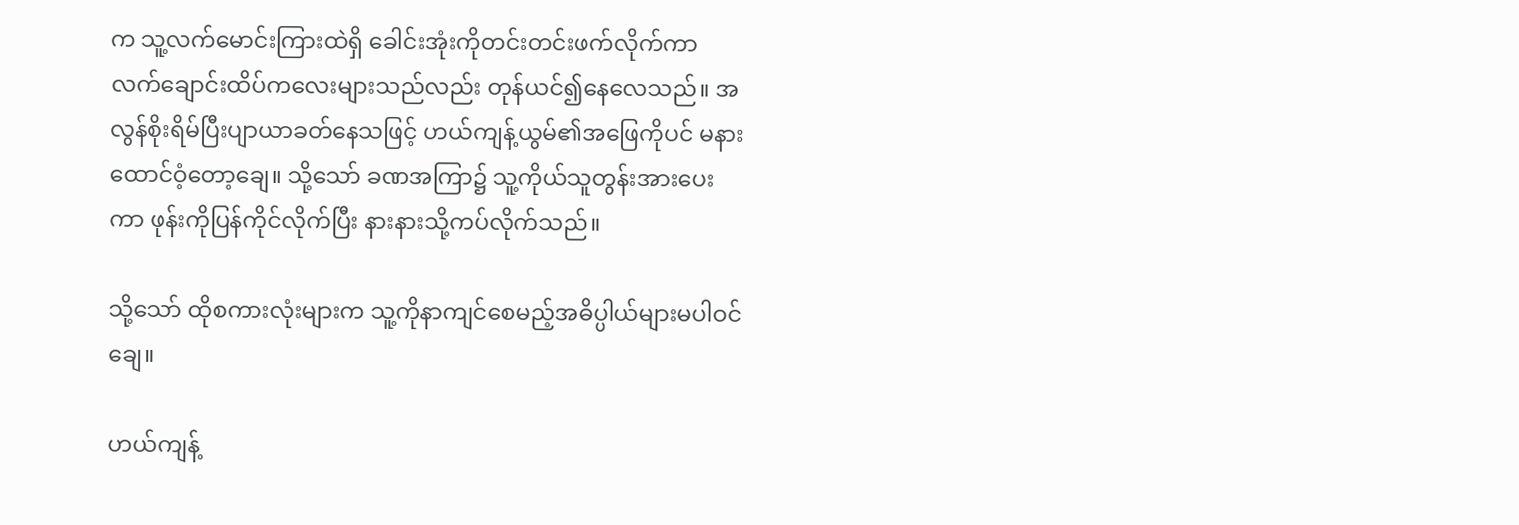က သူ့လက်မောင်းကြားထဲရှိ ခေါင်းအုံးကိုတင်းတင်းဖက်လိုက်ကာ လက်ချောင်းထိပ်ကလေးများသည်လည်း တုန်ယင်၍နေလေသည်။ အလွန်စိုးရိမ်ပြီးပျာယာခတ်နေသဖြင့် ဟယ်ကျန့်ယွမ်၏အဖြေကိုပင် မနားထောင်ဝံ့တော့ချေ။ သို့သော် ခဏအကြာ၌ သူ့ကိုယ်သူတွန်းအားပေးကာ ဖုန်းကိုပြန်ကိုင်လိုက်ပြီး နားနားသို့ကပ်လိုက်သည်။

သို့သော် ထိုစကားလုံးများက သူ့ကိုနာကျင်စေမည့်အဓိပ္ပါယ်များမပါဝင်ချေ။

ဟယ်ကျန့်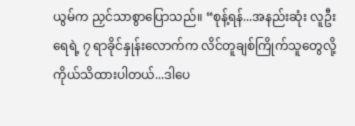ယွမ်က ညှင်သာစွာပြောသည်။ “စုန့်ရန်...အနည်းဆုံး လူဦးရေရဲ့ ၇ ရာခိုင်နှုန်းလောက်က လိင်တူချစ်ကြိုက်သူတွေလို့ ကိုယ်သိထားပါတယ်...ဒါပေ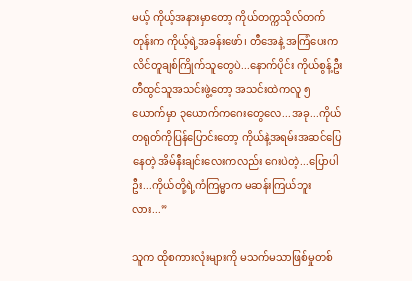မယ့် ကိုယ့်အနားမှာတော့ ကိုယ်တက္ကသိုလ်တက်တုန်းက ကိုယ့်ရဲ့အခန်းဖော်၊ တီအေနဲ့ အကြံပေးက လိင်တူချစ်ကြိုက်သူတွေပဲ...နောက်ပိုင်း ကိုယ်စွန့်ဦးတီထွင်သူအသင်းဖွဲ့တော့ အသင်းထဲကလူ ၅ယောက်မှာ ၃ယောက်ကဂေးတွေလေ...အခု...ကိုယ်တရုတ်ကိုပြန်ပြောင်းတော့ ကိုယ်နဲ့အရမ်းအဆင်ပြေနေတဲ့ အိမ်နီးချင်းလေးကလည်း ဂေးပဲတဲ့...ပြောပါဦး...ကိုယ်တို့ရဲ့ကံကြမ္မာက မဆန်းကြယ်ဘူးလား...”

သူက ထိုစကားလုံးများကို မသက်မသာဖြစ်မှုတစ်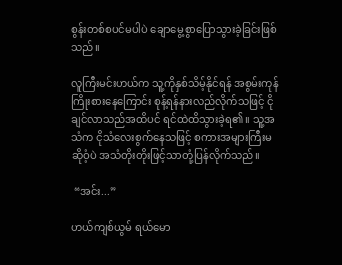စွန်းတစ်စပင်မပါပဲ ချောမွေ့စွာပြောသွားခဲ့ခြင်းဖြစ်သည်။

လူကြီးမင်းဟယ်က သူ့ကိုနှစ်သိမ့်နိုင်ရန် အစွမ်းကုန်ကြိုးစားနေကြောင်း စုန့်ရန်နားလည်လိုက်သဖြင့် ငိုချင်လာသည်အထိပင် ရင်ထဲထိသွားခဲ့ရ၏။ သူ့အသံက ငိုသံလေးစွက်နေသဖြင့် စကားအများကြီးမဆိုဝံ့ပဲ အသံတိုးတိုးဖြင့်သာတုံ့ပြန်လိုက်သည်။

 “အင်း...”

ဟယ်ကျစ်ယွမ် ရယ်မော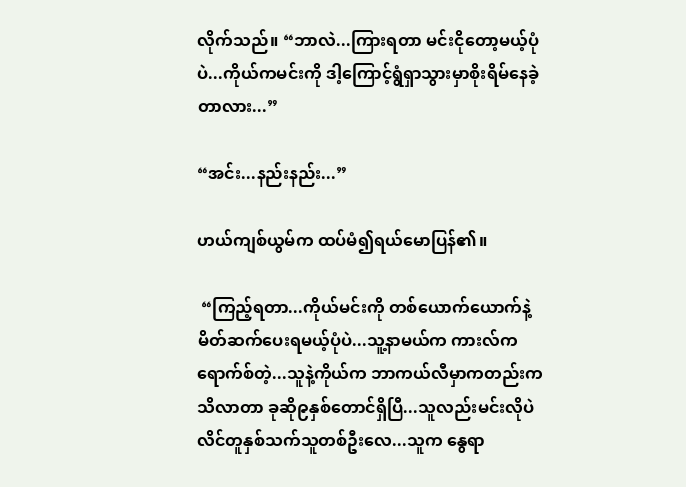လိုက်သည်။ “ဘာလဲ...ကြားရတာ မင်းငိုတော့မယ့်ပုံပဲ...ကိုယ်ကမင်းကို ဒါ့ကြောင့်ရွံရှာသွားမှာစိုးရိမ်နေခဲ့တာလား...”

“အင်း...နည်းနည်း...”

ဟယ်ကျစ်ယွမ်က ထပ်မံ၍ရယ်မောပြန်၏။

 “ကြည့်ရတာ...ကိုယ်မင်းကို တစ်ယောက်ယောက်နဲ့မိတ်ဆက်ပေးရမယ့်ပုံပဲ...သူ့နာမယ်က ကားလ်ကရောက်စ်တဲ့...သူနဲ့ကိုယ်က ဘာကယ်လီမှာကတည်းကသိလာတာ ခုဆို၉နှစ်တောင်ရှိပြီ...သူလည်းမင်းလိုပဲ လိင်တူနှစ်သက်သူတစ်ဦးလေ...သူက နွေရာ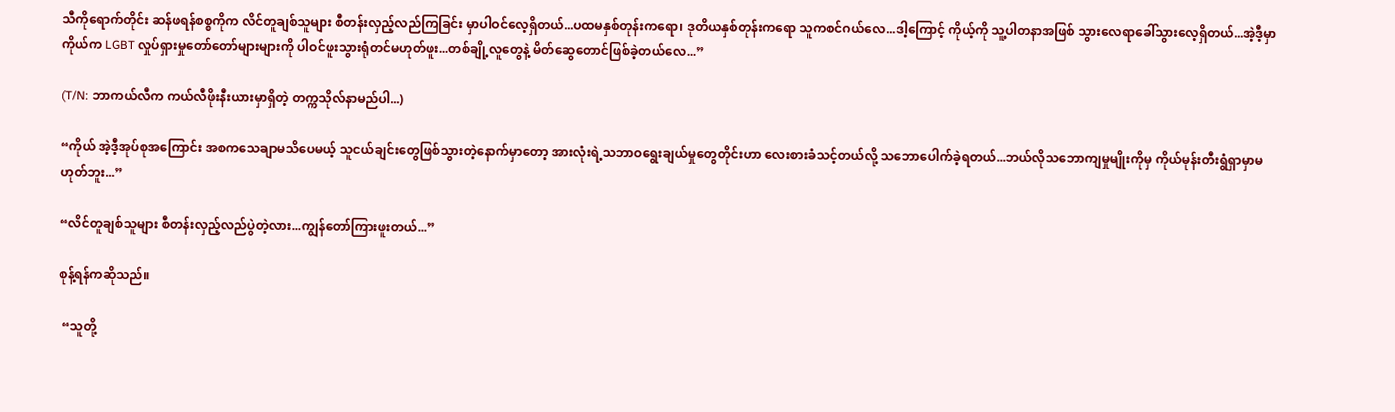သီကိုရောက်တိုင်း ဆန်ဖရန်စစ္စကိုက လိင်တူချစ်သူများ စီတန်းလှည့်လည်ကြခြင်း မှာပါဝင်လေ့ရှိတယ်...ပထမနှစ်တုန်းကရော၊ ဒုတိယနှစ်တုန်းကရော သူကစင်ဂယ်လေ...ဒါ့ကြောင့် ကိုယ့်ကို သူ့ပါတနာအဖြစ် သွားလေရာခေါ်သွားလေ့ရှိတယ်...အဲ့ဒီ့မှာ ကိုယ်က LGBT လှုပ်ရှားမှုတော်တော်များများကို ပါဝင်ဖူးသွားရုံတင်မဟုတ်ဖူး...တစ်ချို့လူတွေနဲ့ မိတ်ဆွေတောင်ဖြစ်ခဲ့တယ်လေ...”

(T/N: ဘာကယ်လီက ကယ်လီဖိုးနီးယားမှာရှိတဲ့ တက္ကသိုလ်နာမည်ပါ...)

“ကိုယ် အဲ့ဒီ့အုပ်စုအကြောင်း အစကသေချာမသိပေမယ့် သူငယ်ချင်းတွေဖြစ်သွားတဲ့နောက်မှာတော့ အားလုံးရဲ့သဘာဝရွေးချယ်မှုတွေတိုင်းဟာ လေးစားခံသင့်တယ်လို့ သဘောပေါက်ခဲ့ရတယ်...ဘယ်လိုသဘောကျမှုမျိုးကိုမှ ကိုယ်မုန်းတီးရွံရှာမှာမဟုတ်ဘူး...”

“လိင်တူချစ်သူများ စီတန်းလှည့်လည်ပွဲတဲ့လား...ကျွန်တော်ကြားဖူးတယ်...”

စုန့်ရန်ကဆိုသည်။

 “သူတို့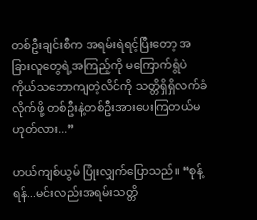တစ်ဦးချင်းစီက အရမ်းရဲရင့်ပြီးတော့ အခြားလူတွေရဲ့အကြည့်ကို မကြောက်ရွံပဲ ကိုယ်သဘောကျတဲ့လိင်ကို သတ္တိရှိရှိလက်ခံလိုက်ဖို့ တစ်ဦးနဲ့တစ်ဦးအားပေးကြတယ်မဟုတ်လား...”

ဟယ်ကျစ်ယွမ် ပြုံးလျှက်ပြောသည်။ “စုန့်ရန်...မင်းလည်းအရမ်းသတ္တိ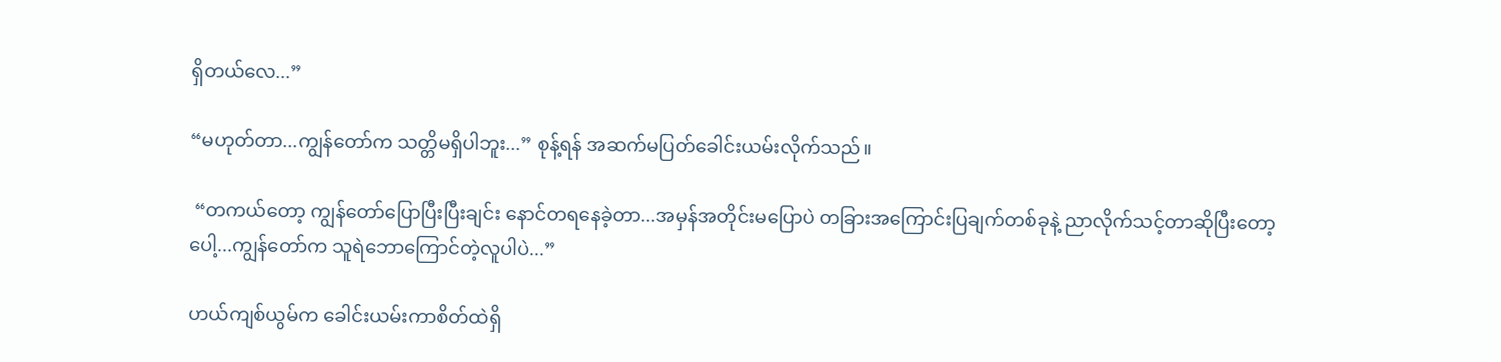ရှိတယ်လေ...”

“မဟုတ်တာ...ကျွန်တော်က သတ္တိမရှိပါဘူး...” စုန့်ရန် အဆက်မပြတ်ခေါင်းယမ်းလိုက်သည်။

 “တကယ်တော့ ကျွန်တော်ပြောပြီးပြီးချင်း နောင်တရနေခဲ့တာ...အမှန်အတိုင်းမပြောပဲ တခြားအကြောင်းပြချက်တစ်ခုနဲ့ ညာလိုက်သင့်တာဆိုပြီးတော့ပေါ့...ကျွန်တော်က သူရဲဘောကြောင်တဲ့လူပါပဲ...”

ဟယ်ကျစ်ယွမ်က ခေါင်းယမ်းကာစိတ်ထဲရှိ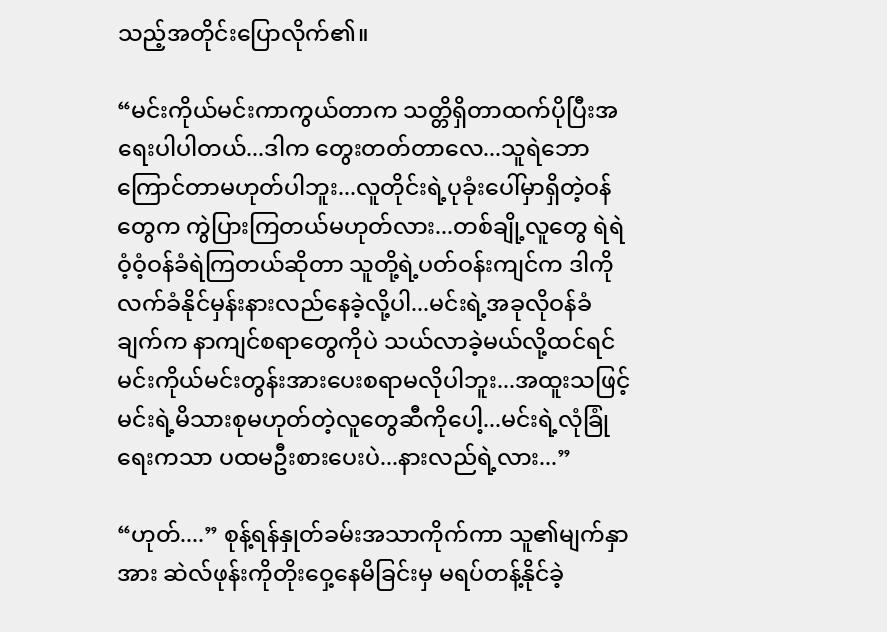သည့်အတိုင်းပြောလိုက်၏။

“မင်းကိုယ်မင်းကာကွယ်တာက သတ္တိရှိတာထက်ပိုပြီးအရေးပါပါတယ်...ဒါက တွေးတတ်တာလေ...သူရဲဘောကြောင်တာမဟုတ်ပါဘူး...လူတိုင်းရဲ့ပုခုံးပေါ်မှာရှိတဲ့ဝန်တွေက ကွဲပြားကြတယ်မဟုတ်လား...တစ်ချို့လူတွေ ရဲရဲဝံ့ဝံ့ဝန်ခံရဲကြတယ်ဆိုတာ သူတို့ရဲ့ပတ်ဝန်းကျင်က ဒါကိုလက်ခံနိုင်မှန်းနားလည်နေခဲ့လို့ပါ...မင်းရဲ့အခုလိုဝန်ခံချက်က နာကျင်စရာတွေကိုပဲ သယ်လာခဲ့မယ်လို့ထင်ရင် မင်းကိုယ်မင်းတွန်းအားပေးစရာမလိုပါဘူး...အထူးသဖြင့် မင်းရဲ့မိသားစုမဟုတ်တဲ့လူတွေဆီကိုပေါ့...မင်းရဲ့လုံခြုံရေးကသာ ပထမဦးစားပေးပဲ...နားလည်ရဲ့လား...”

“ဟုတ်....” စုန့်ရန်နှုတ်ခမ်းအသာကိုက်ကာ သူ၏မျက်နှာအား ဆဲလ်ဖုန်းကိုတိုးဝှေ့နေမိခြင်းမှ မရပ်တန့်နိုင်ခဲ့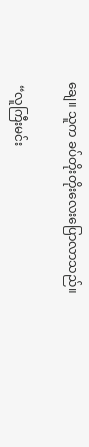ချေ။ သူက ခပ်တိုးတိုးလေးပြောလာသည်။

 “လူကြီးမင်း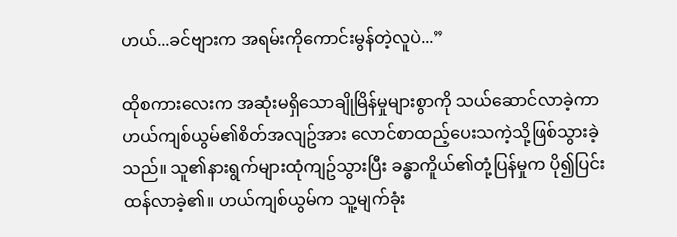ဟယ်...ခင်ဗျားက အရမ်းကိုကောင်းမွန်တဲ့လူပဲ...”

ထိုစကားလေးက အဆုံးမရှိသောချိုမြိန်မှုများစွာကို သယ်ဆောင်လာခဲ့ကာ ဟယ်ကျစ်ယွမ်၏စိတ်အလျဥ်အား လောင်စာထည့်ပေးသကဲ့သို့ဖြစ်သွားခဲ့သည်။ သူ၏နားရွက်များထုံကျဥ်သွားပြီး ခန္ဓာကိူယ်၏တုံ့ပြန်မှုက ပို၍ပြင်းထန်လာခဲ့၏။ ဟယ်ကျစ်ယွမ်က သူ့မျက်ခုံး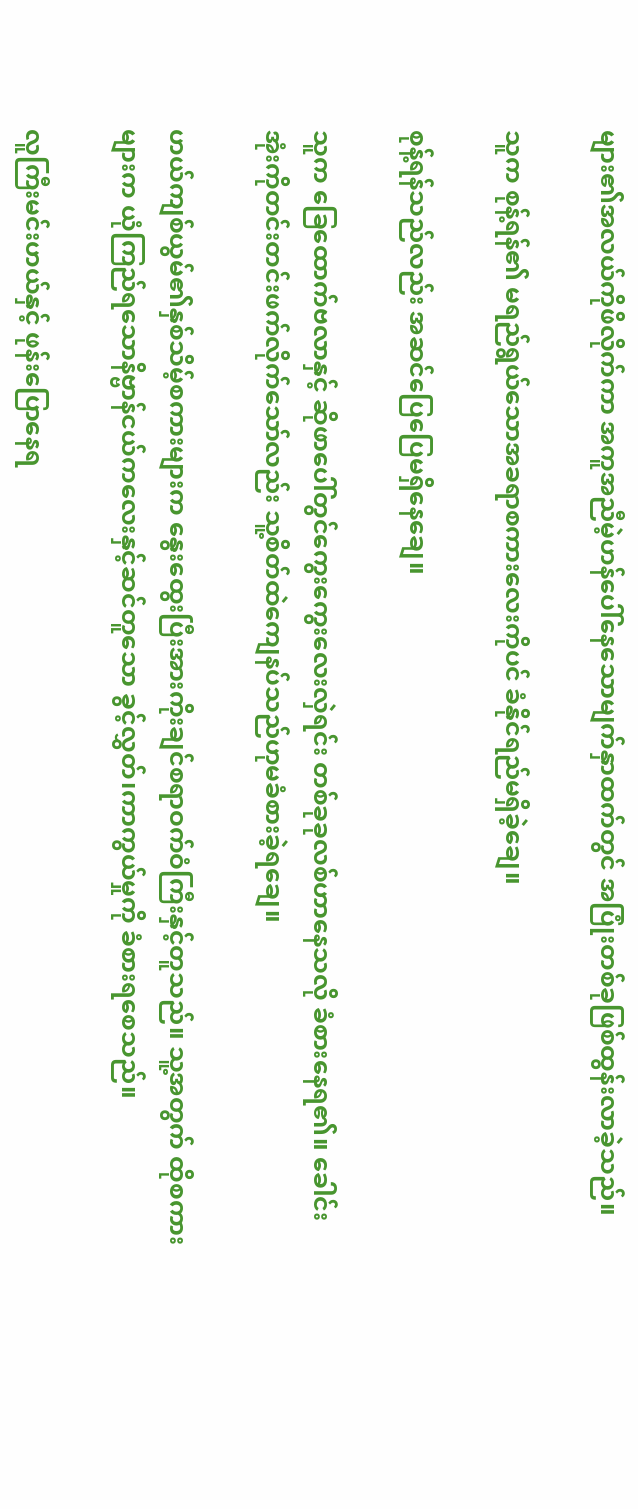များ၏အလယ်ကိုဖိလိုက်ကာ အကူအညီမဲ့ဟန်ပေါ်နေသောမျက်နှာထက်တွင် အပြုံးတစ်ခုဖြစ်ထွန်းလာခဲ့သည်။

သူက စုန့်ရန်၏ မရည်ရွယ်သောအခရာစကားလေးကိုပင် ခံနိုင်ရည်မရှိခဲ့ချေ။

စုန့်ရန်သည်လည်း အဆင်ပြေပြေမရှိနေချေ။

သူက ခြေထောက်ဗလာနှင့် ဆိုဖာပေါ်တွင်ကွေးကွေးလေးလှဲရင်း တစ်ခုခုလစ်ဟာနေသလို ခံစားနေရ၏။ ခေါင်းအုံးကိုတင်းတင်းဖက်လိုက်သော်လည်း သူ့စိတ်ထဲကျေနပ်သည်ဟုမခံစားခဲ့ရချေ။

ဟယ်ကျစ်ယွမ်၏နှစ်သိမ့်စကားများက နွေးထွေးပြီးအားကိုးချင်စရာဝက်ဝံကြီးနှင့်တူသည်။ သူ့အတွက် ထိုစကားများက ယုံကြည်ရသောနိဗ္ဗာန်ငယ်ကလေးနှင့်ဆင်တူသော ခွင့်လွှတ်၊ကာကွယ်မှုကို ခံစားရစေသည်။

လူကြီးမင်းဟယ်နှင့် ဖုန်းပြောနေရ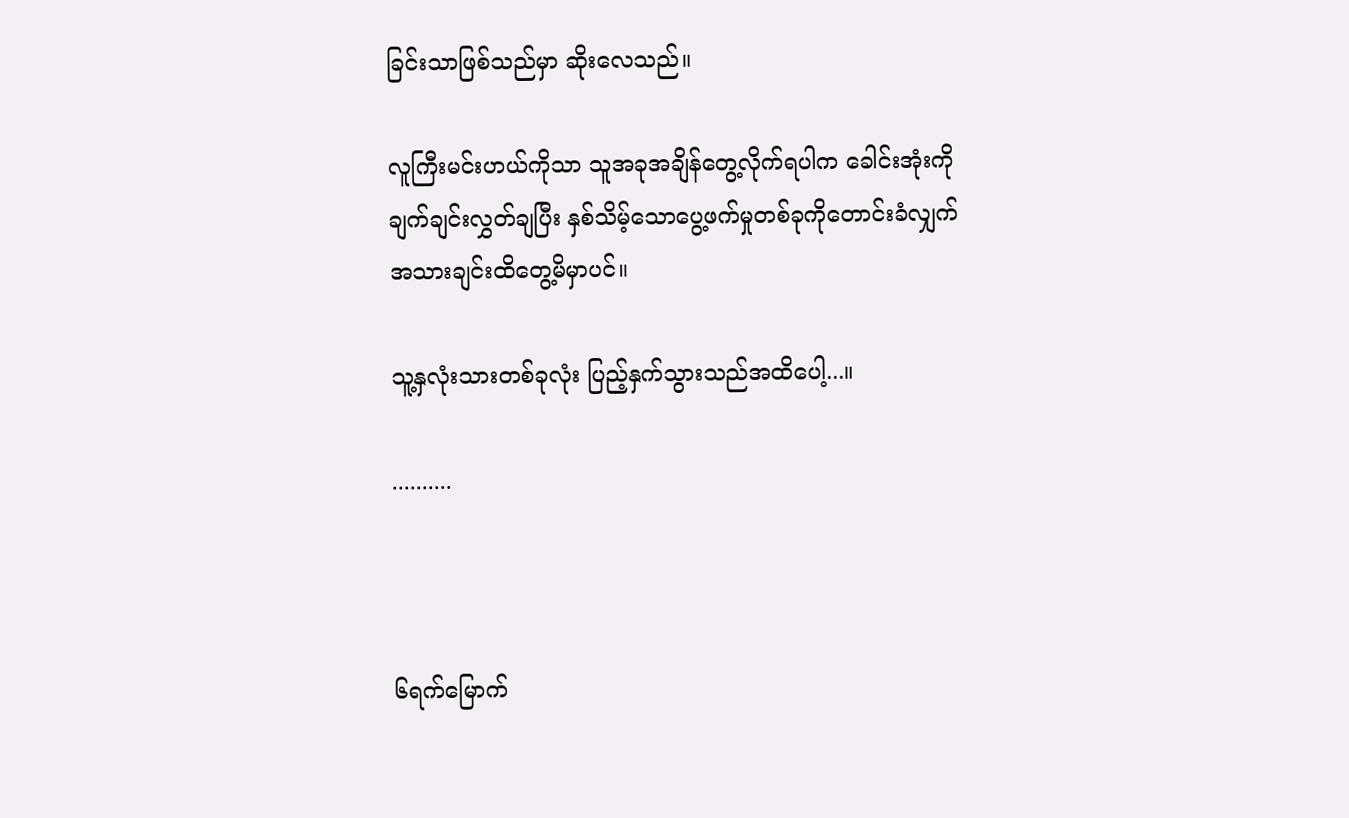ခြင်းသာဖြစ်သည်မှာ ဆိုးလေသည်။

လူကြီးမင်းဟယ်ကိုသာ သူအခုအချိန်တွေ့လိုက်ရပါက ခေါင်းအုံးကိုချက်ချင်းလွှတ်ချပြီး နှစ်သိမ့်သောပွေ့ဖက်မှုတစ်ခုကိုတောင်းခံလျှက် အသားချင်းထိတွေ့မိမှာပင်။

သူ့နှလုံးသားတစ်ခုလုံး ပြည့်နှက်သွားသည်အထိပေါ့...။

..........



၆ရက်မြောက်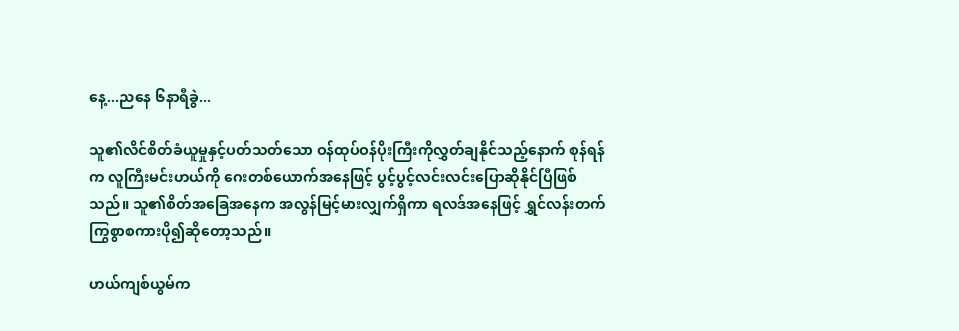နေ့...ညနေ ၆နာရီခွဲ...

သူ၏လိင်စိတ်ခံယူမှုနှင့်ပတ်သတ်သော ဝန်ထုပ်ဝန်ပိုးကြီးကိုလွှတ်ချနိုင်သည့်နောက် စုန်ရန်က လူကြီးမင်းဟယ်ကို ဂေးတစ်ယောက်အနေဖြင့် ပွင့်ပွင့်လင်းလင်းပြောဆိုနိုင်ပြီဖြစ်သည်။ သူ၏စိတ်အခြေအနေက အလွန်မြင့်မားလျှက်ရှိကာ ရလဒ်အနေဖြင့် ရွှင်လန်းတက်ကြွစွာစကားပို၍ဆိုတော့သည်။

ဟယ်ကျစ်ယွမ်က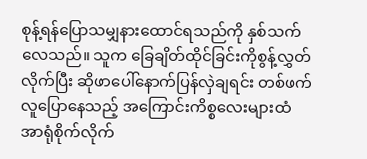စုန့်ရန်ပြောသမျှနားထောင်ရသည်ကို နှစ်သက်လေသည်။ သူက ခြေချိတ်ထိုင်ခြင်းကိုစွန့်လွှတ်လိုက်ပြီး ဆိုဖာပေါ်နောက်ပြန်လှဲချရင်း တစ်ဖက်လူပြောနေသည့် အကြောင်းကိစ္စလေးများထံ အာရုံစိုက်လိုက်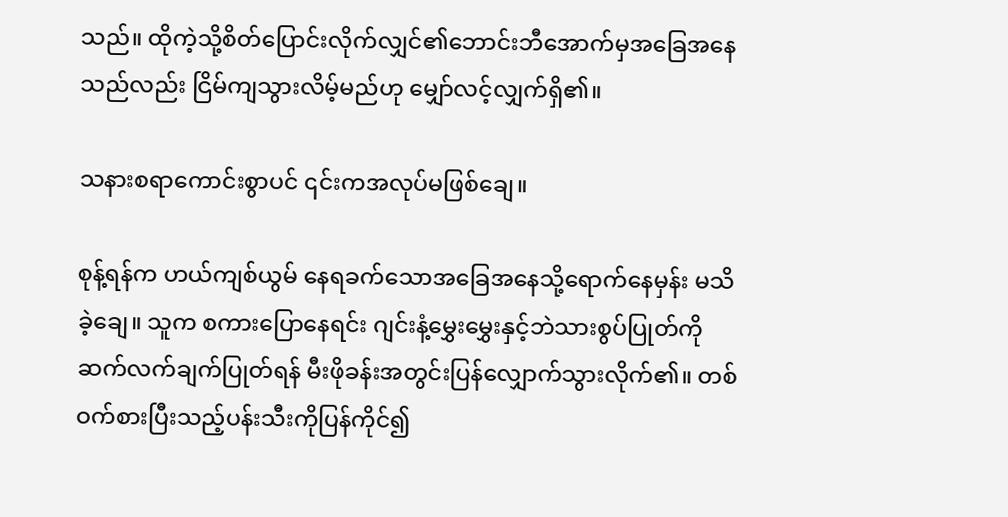သည်။ ထိုကဲ့သို့စိတ်ပြောင်းလိုက်လျှင်၏ဘောင်းဘီအောက်မှအခြေအနေသည်လည်း ငြိမ်ကျသွားလိမ့်မည်ဟု မျှော်လင့်လျှက်ရှိ၏။

သနားစရာကောင်းစွာပင် ၎င်းကအလုပ်မဖြစ်ချေ။

စုန့်ရန်က ဟယ်ကျစ်ယွမ် နေရခက်သောအခြေအနေသို့ရောက်နေမှန်း မသိခဲ့ချေ။ သူက စကားပြောနေရင်း ဂျင်းနံ့မွှေးမွှေးနှင့်ဘဲသားစွပ်ပြုတ်ကို ဆက်လက်ချက်ပြုတ်ရန် မီးဖိုခန်းအတွင်းပြန်လျှောက်သွားလိုက်၏။ တစ်ဝက်စားပြီးသည့်ပန်းသီးကိုပြန်ကိုင်၍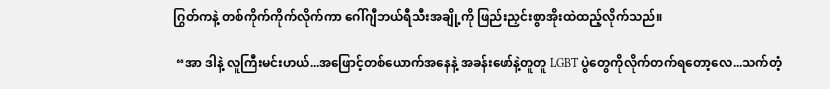ဂြွတ်ကနဲ့ တစ်ကိုက်ကိုက်လိုက်ကာ ဂေါ်ဂျီဘယ်ရီသီးအချို့ကို ဖြည်းညှင်းစွာအိုးထဲထည့်လိုက်သည်။

 “အာ ဒါနဲ့ လူကြီးမင်းဟယ်...အဖြောင့်တစ်ယောက်အနေနဲ့ အခန်းဖော်နဲ့တူတူ LGBT ပွဲတွေကိုလိုက်တက်ရတော့လေ...သက်တံ့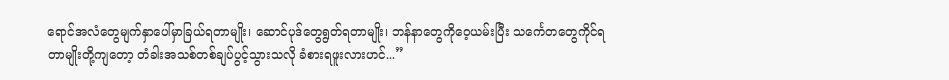ရောင်အလံတွေမျက်နှာပေါ်မှာခြယ်ရတာမျိုး၊ ဆောင်ပုဒ်တွေရွတ်ရတာမျိုး၊ ဘန်နာတွေကိုဝေ့ယမ်းပြီး သင်္ကေတတွေကိုင်ရတာမျိုးတို့ကျတော့ တံခါးအသစ်တစ်ချပ်ပွင့်သွားသလို ခံစားရဖူးလားဟင်...”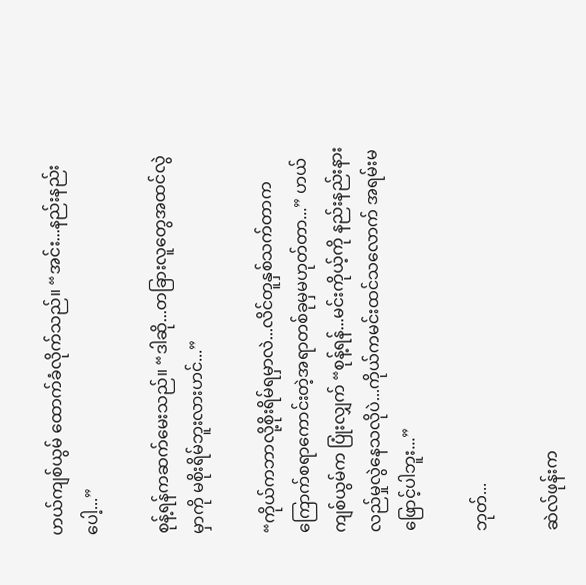ဟယ်ကျစ်ယွမ် ထောက်ခံလိုက်သည်။ “အင်း...နည်းနည်းပေါ့...”

စုန့်ရန်ကဆက်မေးသည်။ “ဒါဆို...တခြားလူတွေအထင်လွဲမှာကို မစိုးရိမ်ဘူးလားဟင်...”

“ကိုယ်ကဘာလို့စိုးရိမ်ရမှာလဲ...လိင်တူနှစ်သက်တာက ကြောက်စရာကောင်းတဲ့အရာတစ်ခုမှမဟုတ်တာ...” ဟယ်ကျစ်ယွမ်က ပြုံးလျှက် “စုန့်ရန်...မင်းကိုယ့်ကို နည်းနည်းနားလည်မှုလွဲနေသလိုပဲ...ကိုယ်ကမင်းထင်သလောက် အရမ်းမဖြောင့်ပါဘူး...”

ဘုတ်...

ဆဲလ်ဖုန်းက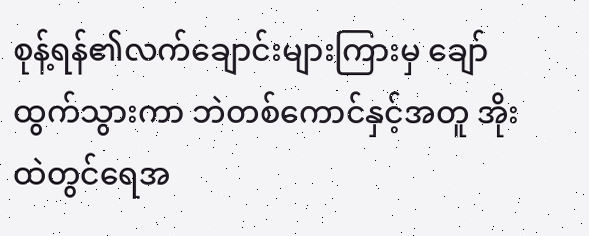စုန့်ရန်၏လက်ချောင်းများကြားမှ ချော်ထွက်သွားကာ ဘဲတစ်ကောင်နှင့်အတူ အိုးထဲတွင်ရေအ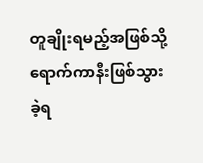တူချိုးရမည့်အဖြစ်သို့ ရောက်ကာနီးဖြစ်သွားခဲ့ရ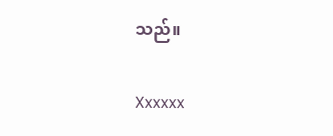သည်။

Xxxxxx